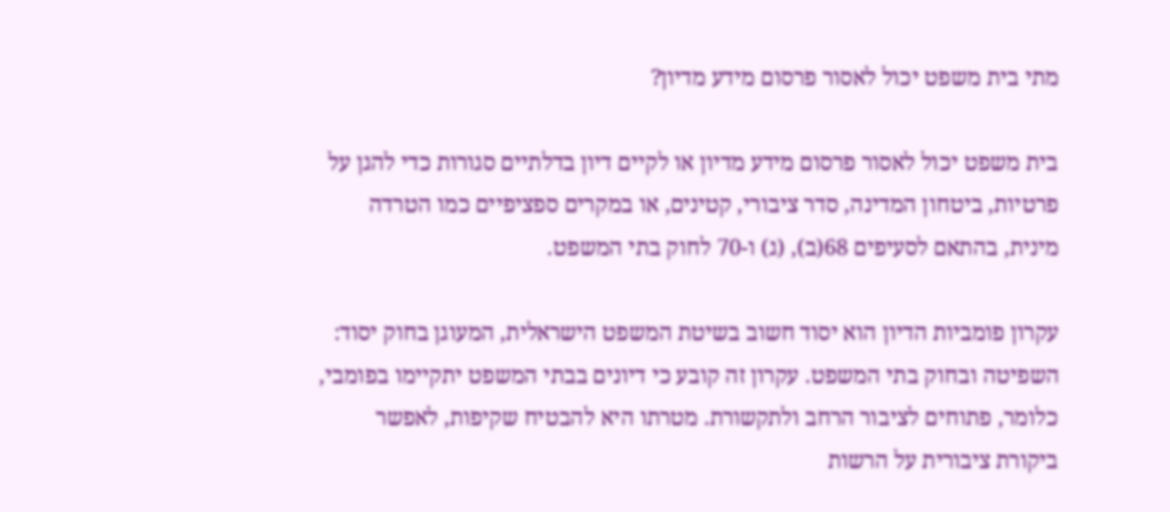מתי בית משפט יכול לאסור פרסום מידע מדיון?

בית משפט יכול לאסור פרסום מידע מדיון או לקיים דיון בדלתיים סגורות כדי להגן על פרטיות, ביטחון המדינה, סדר ציבורי, קטינים, או במקרים ספציפיים כמו הטרדה מינית, בהתאם לסעיפים 68(ב), (ג) ו-70 לחוק בתי המשפט.

עקרון פומביות הדיון הוא יסוד חשוב בשיטת המשפט הישראלית, המעוגן בחוק יסוד: השפיטה ובחוק בתי המשפט. עקרון זה קובע כי דיונים בבתי המשפט יתקיימו בפומבי, כלומר, פתוחים לציבור הרחב ולתקשורת. מטרתו היא להבטיח שקיפות, לאפשר ביקורת ציבורית על הרשות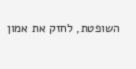השופטת, לחזק את אמון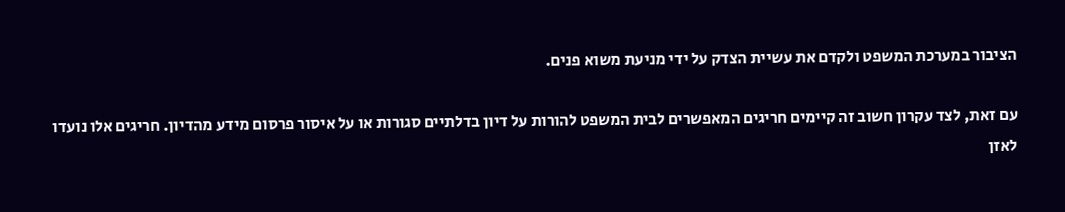הציבור במערכת המשפט ולקדם את עשיית הצדק על ידי מניעת משוא פנים.

עם זאת, לצד עקרון חשוב זה קיימים חריגים המאפשרים לבית המשפט להורות על דיון בדלתיים סגורות או על איסור פרסום מידע מהדיון. חריגים אלו נועדו לאזן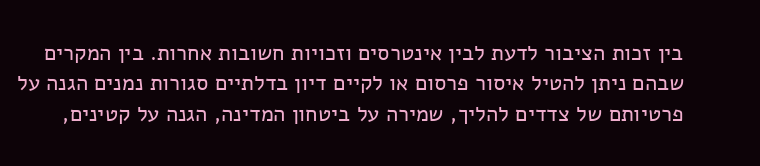בין זכות הציבור לדעת לבין אינטרסים וזכויות חשובות אחרות. בין המקרים שבהם ניתן להטיל איסור פרסום או לקיים דיון בדלתיים סגורות נמנים הגנה על פרטיותם של צדדים להליך, שמירה על ביטחון המדינה, הגנה על קטינים,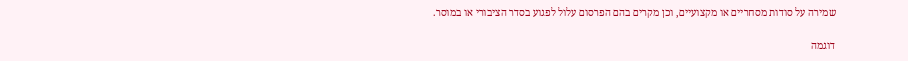שמירה על סודות מסחריים או מקצועיים, וכן מקרים בהם הפרסום עלול לפגוע בסדר הציבורי או במוסר.

דוגמה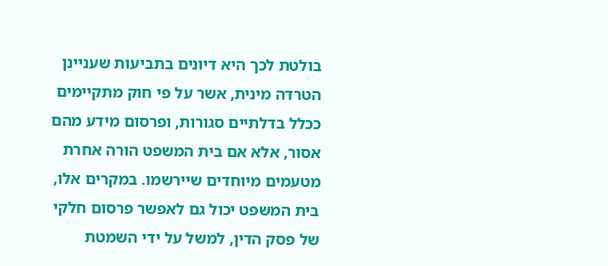בולטת לכך היא דיונים בתביעות שעניינן הטרדה מינית, אשר על פי חוק מתקיימים ככלל בדלתיים סגורות, ופרסום מידע מהם אסור, אלא אם בית המשפט הורה אחרת מטעמים מיוחדים שיירשמו. במקרים אלו, בית המשפט יכול גם לאפשר פרסום חלקי של פסק הדין, למשל על ידי השמטת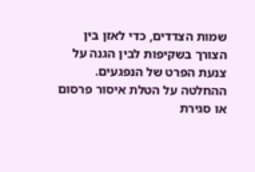שמות הצדדים, כדי לאזן בין הצורך בשקיפות לבין הגנה על צנעת הפרט של הנפגעים. ההחלטה על הטלת איסור פרסום או סגירת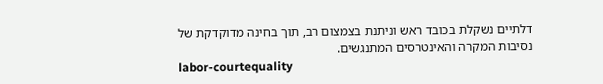דלתיים נשקלת בכובד ראש וניתנת בצמצום רב, תוך בחינה מדוקדקת של נסיבות המקרה והאינטרסים המתנגשים.
labor-courtequality